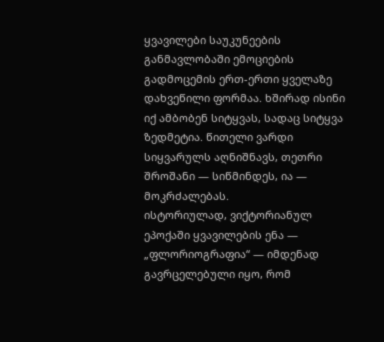ყვავილები საუკუნეების განმავლობაში ემოციების გადმოცემის ერთ-ერთი ყველაზე დახვეწილი ფორმაა. ხშირად ისინი იქ ამბობენ სიტყვას, სადაც სიტყვა ზედმეტია. წითელი ვარდი სიყვარულს აღნიშნავს, თეთრი შროშანი — სიწმინდეს, ია — მოკრძალებას.
ისტორიულად, ვიქტორიანულ ეპოქაში ყვავილების ენა — „ფლორიოგრაფია“ — იმდენად გავრცელებული იყო, რომ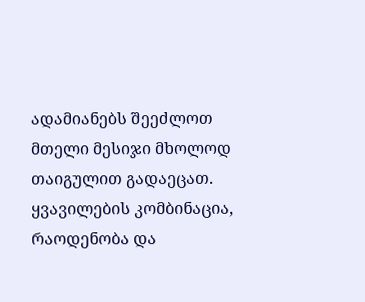ადამიანებს შეეძლოთ მთელი მესიჯი მხოლოდ თაიგულით გადაეცათ. ყვავილების კომბინაცია, რაოდენობა და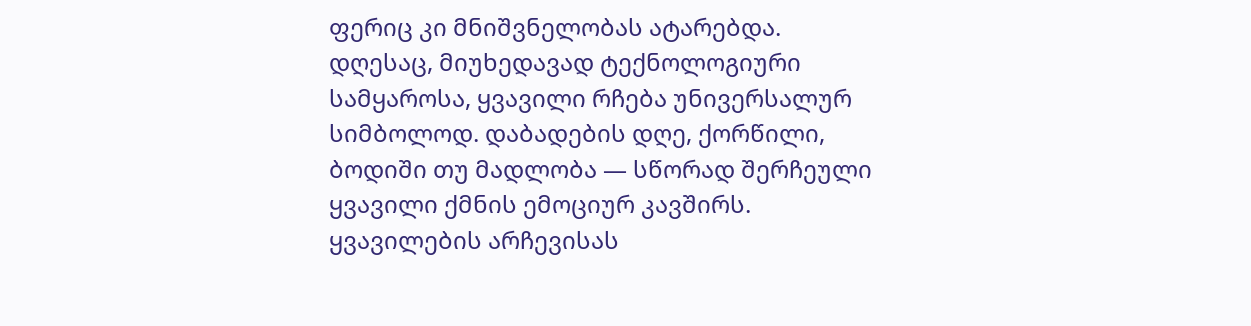ფერიც კი მნიშვნელობას ატარებდა.
დღესაც, მიუხედავად ტექნოლოგიური სამყაროსა, ყვავილი რჩება უნივერსალურ სიმბოლოდ. დაბადების დღე, ქორწილი, ბოდიში თუ მადლობა — სწორად შერჩეული ყვავილი ქმნის ემოციურ კავშირს.
ყვავილების არჩევისას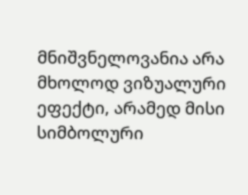მნიშვნელოვანია არა მხოლოდ ვიზუალური ეფექტი, არამედ მისი სიმბოლური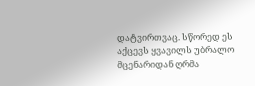დატვირთვაც. სწორედ ეს აქცევს ყვავილს უბრალო მცენარიდან ღრმა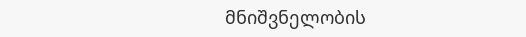მნიშვნელობის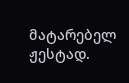მატარებელ ჟესტად.